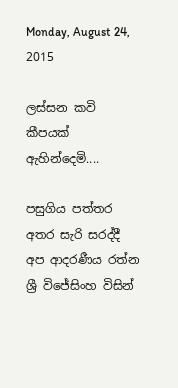Monday, August 24, 2015

ලස්සන කවි කීපයක් ඇහින්දෙමි....

පසුගිය පත්තර අතර සැරි සරද්දී අප ආදරණීය රත්න ශ්‍රී විජේසිංහ විසින්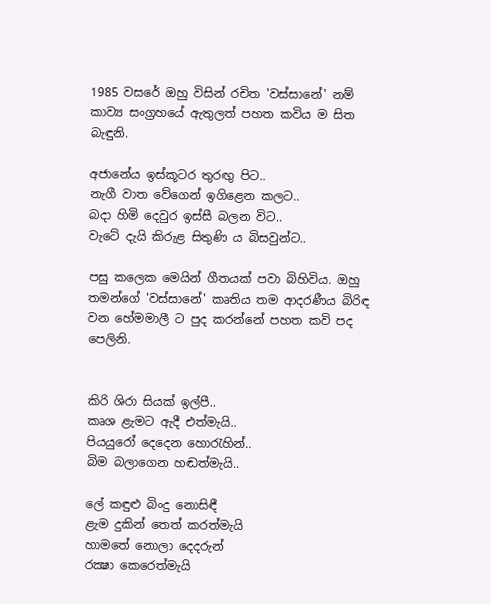1985 වසරේ ඔහු විසින් රචිත 'වස්‌සානේ' නම් කාව්‍ය සංග්‍රහයේ ඇතුලත් පහත කවිය ම සිත බැඳුනි.

අජානේය ඉස්‌කූටර තුරඟු පිට..
නැගී වාත වේගෙන් ඉගිළෙන කලට..
බදා හිමි දෙවුර ඉස්‌සී බලන විට..
වැටේ දැයි කිරුළ සිතුණි ය බිසවුන්ට..

පසු කලෙක මෙයින් ගීතයක් පවා බිහිවිය. ඔහු තමන්ගේ 'වස්‌සානේ' කෘතිය තම ආදරණීය බිරිඳ වන හේමමාලී ට පුද කරන්නේ පහත කවි පද පෙලිනි.


කිරි ශිරා සියක්‌ ඉල්පී..
කෘශ ළැමට ඇදී එත්මැයි..
පියයුරෝ දෙදෙන හොරැහින්..
බිම බලාගෙන හඬත්මැයි..

ලේ කඳුළු බිංදු නොසිඳී
ළැම දුකින් තෙත් කරත්මැයි
හාමතේ නොලා දෙදරුන්
රක්‍ෂා කෙරෙත්මැයි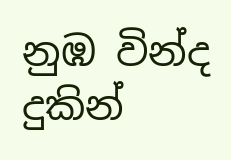නුඹ වින්ද දුකින්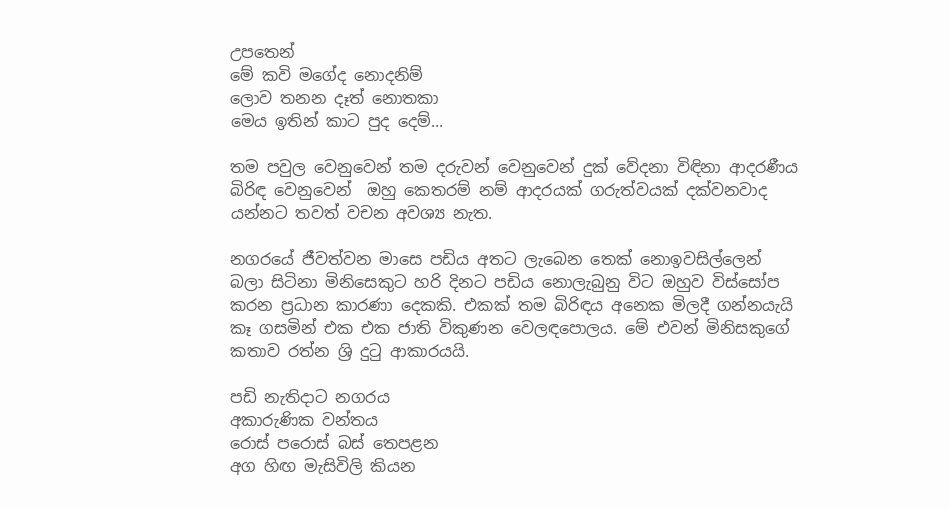උපතෙන්
මේ කවි මගේද නොදනිම්
ලොව තනන දෑත් නොතකා
මෙය ඉතින් කාට පුද දෙම්...

තම පවුල වෙනුවෙන් තම දරුවන් වෙනුවෙන් දුක් වේදනා විඳිනා ආදරණීය බිරිඳ වෙනුවෙන්  ඔහු කෙතරම් නම් ආදරයක් ගරුත්වයක් දක්වනවාද යන්නට තවත් වචන අවශ්‍ය නැත.

නගරයේ ජීවත්වන මාසෙ පඩිය අතට ලැබෙන තෙක් නොඉවසිල්ලෙන් බලා සිටිනා මිනිසෙකුට හරි දිනට පඩිය නොලැබුනු විට ඔහුව විස්සෝප කරන ප්‍රධාන කාරණා දෙකකි. එකක් තම බිරිඳය අනෙක මිලදී ගන්නයැයි කෑ ගසමින් එක එක ජාති විකුණන වෙලඳපොලය. මේ එවන් මිනිසකුගේ කතාව රත්න ශ්‍රි දුටු ආකාරයයි.

පඩි නැතිදාට නගරය
අකාරුණික වන්තය
රොස්‌ පරොස්‌ බස්‌ තෙපළන
අග හිඟ මැසිවිලි කියන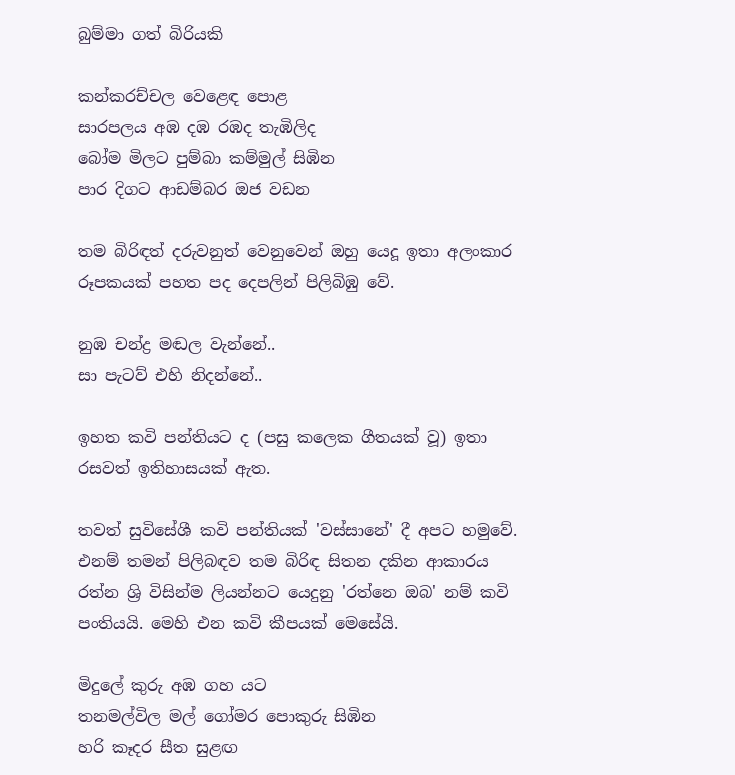බුම්මා ගත් බිරියකි

කන්කරච්චල වෙළෙඳ පොළ
සාරපලය අඹ දඹ රඹද තැඹිලිද
බෝම මිලට පුම්බා කම්මුල් සිඹින
පාර දිගට ආඩම්බර ඔජ වඩන

තම බිරිඳත් දරුවනුත් වෙනුවෙන් ඔහු යෙදූ ඉතා අලංකාර රූපකයක් පහත පද දෙපලින් පිලිබිඹු වේ.

නුඹ චන්ද්‍ර මඬල වැන්නේ..
සා පැටව් එහි නිදන්නේ..

ඉහත කවි පන්තියට ද (පසු කලෙක ගීතයක් වූ) ඉතා රසවත් ඉතිහාසයක් ඇත.

තවත් සුවිසේශී කවි පන්තියක් 'වස්සානේ' දී අපට හමුවේ. එනම් තමන් පිලිබඳව තම බිරිඳ සිතන දකින ආකාරය රත්න ශ්‍රි විසින්ම ලියන්නට යෙදුනු 'රත්නෙ ඔබ' නම් කවි පංතියයි. මෙහි එන කවි කීපයක් මෙසේයි.

මිදුලේ කුරු අඹ ගහ යට
තනමල්විල මල් ගෝමර පොකුරු සිඹින
හරි කෑදර සීත සුළඟ‍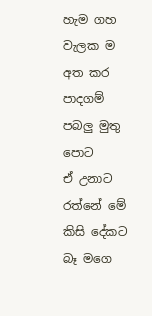හැම ගහ වැලක ම අත කර
පාදගම් පබලු මුතු පොට
ඒ උනාට රත්නේ මේ කිසි දේකට
බෑ මගෙ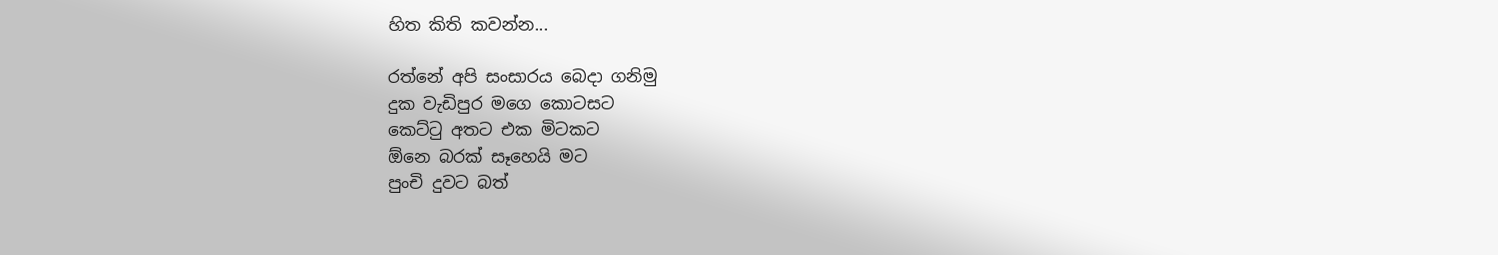හිත කිති කවන්න...

රත්නේ අපි සංසාරය බෙදා ගනිමු
දුක වැඩිපුර මගෙ කොටසට
කෙට්ටු අතට එක මිටකට
ඕනෙ බරක් සෑහෙයි මට
පුංචි දුවට බත්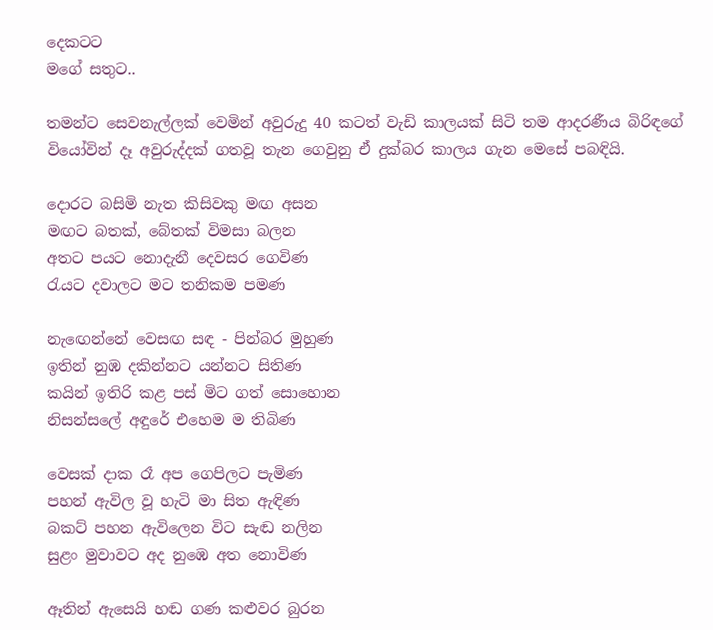දෙකටට
මගේ සතුට..

තමන්ට සෙවනැල්ලක් වෙමින් අවුරුදු 40 කටත් වැඩි කාලයක් සිටි තම ආදරණීය බිරිඳගේ වියෝවින් දෑ අවුරුද්දක් ගතවූ තැන ගෙවුනු ඒ දුක්බර කාලය ගැන මෙසේ පබඳියි.

දොරට බසිමි නැත කිසිවකු මඟ අසන
මඟට බතක්, බේතක් විමසා බලන
අතට පයට නොදැනී දෙවසර ගෙවිණ
රැයට දවාලට මට තනිකම පමණ

නැ‍ඟෙන්නේ වෙසඟ සඳ - පින්බර මුහුණ
ඉතින් නුඹ දකින්නට යන්නට සිතිණ
කයින් ඉතිරි කළ පස් මිට ගත් සොහොන
නිසන්සලේ අඳුරේ එහෙම ම තිබිණ

වෙසක් දාක රෑ අප ගෙපිලට පැමිණ
පහන් ඇවිල වූ හැටි මා සිත ඇඳිණ
බකට් පහන ඇවිලෙන විට සැඬ නලින
සුළං මුවාවට අද නුඹෙ අත නොවිණ

ඈතින් ඇසෙයි හඬ ගණ කළුවර බුරන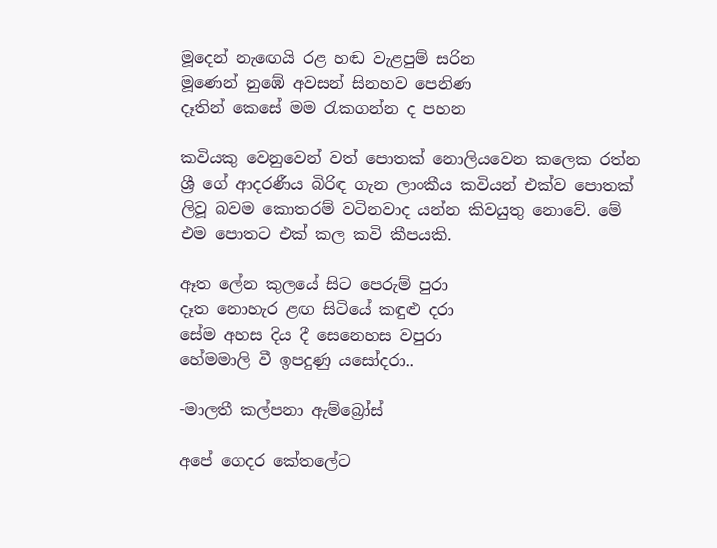මූදෙන් නැ‍ඟෙයි රළ හඬ වැළපුම් සරින
මූණෙන් නුඹේ අවසන් සිනහව පෙනිණ
දෑතින් කෙසේ මම රැකගන්න ද පහන

කවියකු වෙනුවෙන් වත් පොතක් නොලියවෙන කලෙක රත්න ශ්‍රී ගේ ආදරණීය බිරිඳ ගැන ලාංකීය කවියන් එක්ව පොතක් ලිවූ බවම කොතරම් වටිනවාද යන්න කිවයුතු නොවේ. මේ එම පොතට එක් කල කවි කීපයකි.

ඈත ලේන කුලයේ සිට පෙරුම් පුරා
දෑත නොහැර ළඟ සිටියේ කඳුළු දරා
සේම අහස දිය දී සෙනෙහස වපුරා
හේමමාලි වී ඉපදුණු යසෝදරා..

-මාලතී කල්පනා ඇම්බ්‍රෝස්

අපේ ගෙදර කේතලේට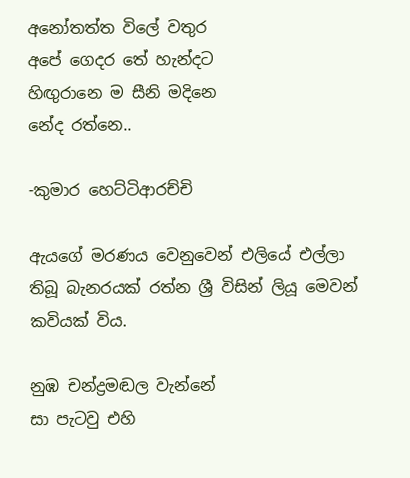අනෝතත්ත විලේ වතුර
අපේ ගෙදර තේ හැන්දට
හිඟුරානෙ ම සීනි මදිනෙ
නේද රත්නෙ..

-කුමාර හෙට්ටිආරච්චි

ඇයගේ මරණය වෙනුවෙන් එලියේ එල්ලා තිබූ බැනරයක් රත්න ශ්‍රී විසින් ලියූ මෙවන් කවියක් විය.

නුඹ චන්ද්‍රමඬල වැන්නේ
සා පැටවු එහි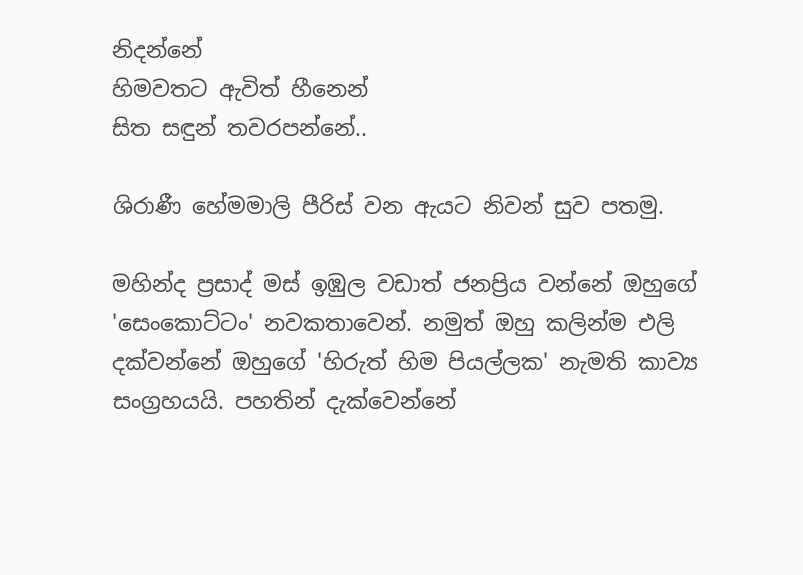නිදන්නේ
හිමවතට ඇවිත් හීනෙන්
සිත සඳුන් තවරපන්නේ..

ශිරාණී හේමමාලි පීරිස් වන ඇයට නිවන් සුව පතමු.

මහින්ද ප්‍රසාද් මස් ඉඹුල වඩාත් ජනප්‍රිය වන්නේ ඔහුගේ 'සෙංකොට්ටං' නවකතාවෙන්. නමුත් ඔහු කලින්ම එලි දක්වන්නේ ඔහුගේ 'හිරුත් හිම පියල්ලක' නැමති කාව්‍ය සංග්‍රහයයි. පහතින් දැක්වෙන්නේ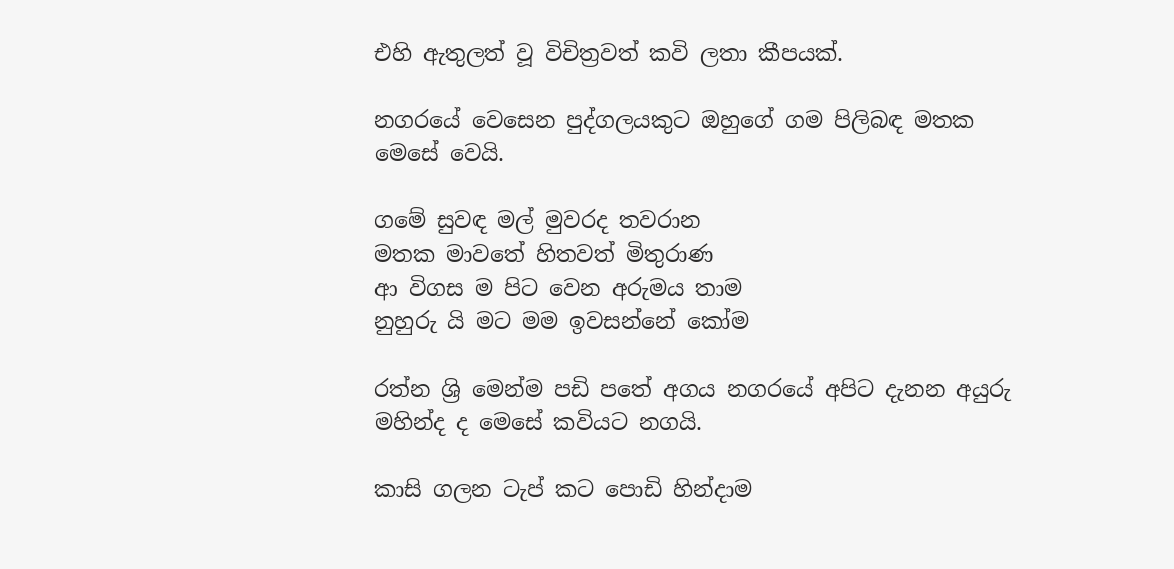එහි ඇතුලත් වූ විචිත්‍රවත් කවි ලතා කීපයක්.

නගරයේ වෙසෙන පුද්ගලයකුට ඔහුගේ ගම පිලිබඳ මතක මෙසේ වෙයි.

ගමේ සුවඳ මල් මුවරද තවරාන
මතක මාවතේ හිතවත් මිතුරාණ
ආ විගස ම පිට වෙන අරුමය තාම
නුහුරු යි මට මම ඉවසන්නේ කෝම

රත්න ශ්‍රි මෙන්ම පඩි පතේ අගය නගරයේ අපිට දැනන අයුරු මහින්ද ද මෙසේ කවියට නගයි.

කාසි ගලන ටැප් කට පොඩි හින්දාම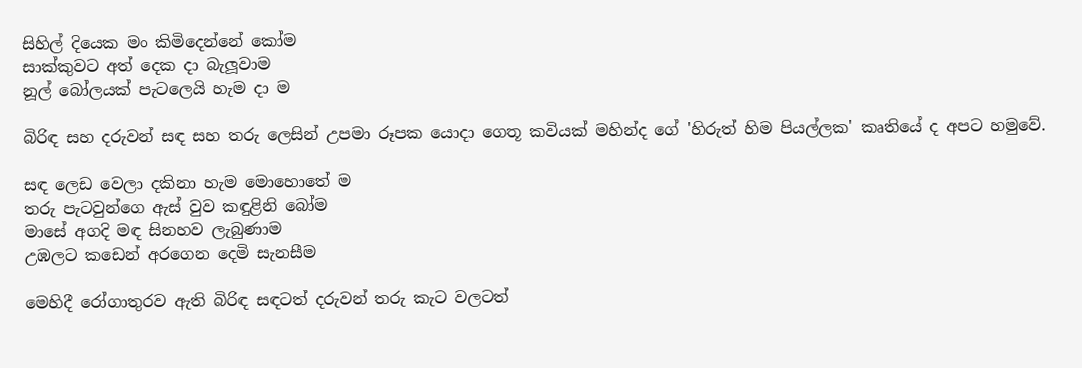සිහිල් දියෙක මං කිමිදෙන්නේ කෝම
සාක්‌කුවට අත් දෙක දා බැලූවාම
නූල් බෝලයක්‌ පැටලෙයි හැම දා ම

බිරිඳ සහ දරුවන් සඳ සහ තරු ලෙසින් උපමා රූපක යොදා ගෙතූ කවියක් මහින්ද ගේ 'හිරුත් හිම පියල්ලක' කෘතියේ ද අපට හමුවේ.

සඳ ලෙඩ වෙලා දකිනා හැම මොහොතේ ම
තරු පැටවුන්ගෙ ඇස්‌ වුව කඳුළිනි බෝම
මාසේ අගදි මඳ සිනහව ලැබුණාම
උඹලට කඩෙන් අරගෙන දෙමි සැනසීම

මෙහිදී රෝගාතුරව ඇති බිරිඳ සඳටත් දරුවන් තරු කැට වලටත්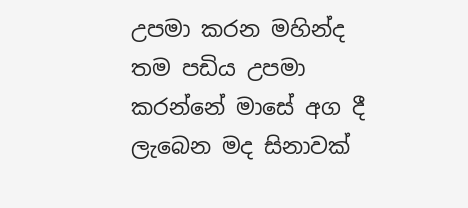උපමා කරන මහින්ද තම පඩිය උපමා කරන්නේ මාසේ අග දී ලැබෙන මද සිනාවක්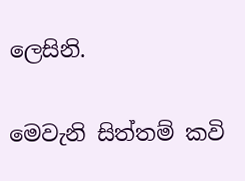ලෙසිනි.

මෙවැනි සිත්තම් කවි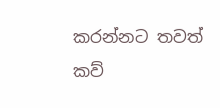කරන්නට තවත් කව්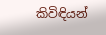කිවිඳියන්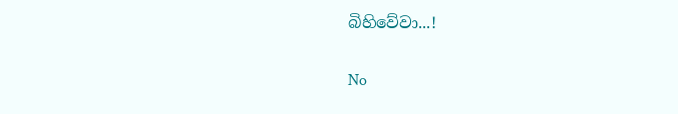බිහිවේවා...!


No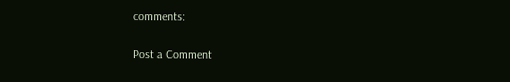comments:

Post a Comment